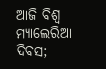ଆଜି ବିଶ୍ଵ ମ୍ୟାଲେରିଆ ଦିବସ;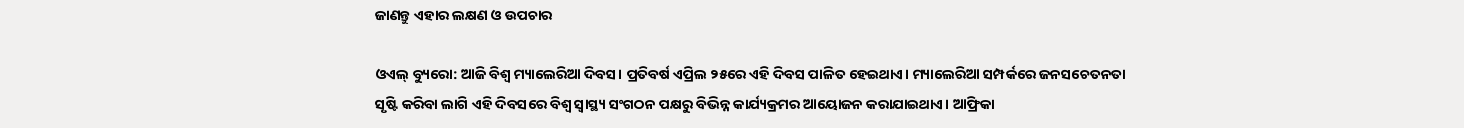ଜାଣନ୍ତୁ ଏହାର ଲକ୍ଷଣ ଓ ଉପଚାର

ଓଏଲ୍ ବ୍ୟୁରୋ: ଆଜି ବିଶ୍ଵ ମ୍ୟାଲେରିଆ ଦିବସ। ପ୍ରତିବର୍ଷ ଏପ୍ରିଲ ୨୫ରେ ଏହି ଦିବସ ପାଳିତ ହେଇଥାଏ। ମ୍ୟାଲେରିଆ ସମ୍ପର୍କରେ ଜନସଚେତନତା ସୃଷ୍ଟି କରିବା ଲାଗି ଏହି ଦିବସରେ ବିଶ୍ୱ ସ୍ୱାସ୍ଥ୍ୟ ସଂଗଠନ ପକ୍ଷରୁ ବିଭିନ୍ନ କାର୍ଯ୍ୟକ୍ରମର ଆୟୋଜନ କରାଯାଇଥାଏ। ଆଫ୍ରିକା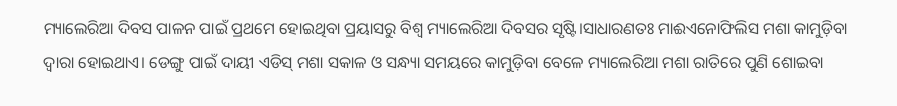ମ୍ୟାଲେରିଆ ଦିବସ ପାଳନ ପାଇଁ ପ୍ରଥମେ ହୋଇଥିବା ପ୍ରୟାସରୁ ବିଶ୍ୱ ମ୍ୟାଲେରିଆ ଦିବସର ସୃଷ୍ଟି।ସାଧାରଣତଃ ମାଈଏନୋଫିଲିସ ମଶା କାମୁଡ଼ିବା ଦ୍ୱାରା ହୋଇଥାଏ। ଡେଙ୍ଗୁ ପାଇଁ ଦାୟୀ ଏଡିସ୍ ମଶା ସକାଳ ଓ ସନ୍ଧ୍ୟା ସମୟରେ କାମୁଡ଼ିବା ବେଳେ ମ୍ୟାଲେରିଆ ମଶା ରାତିରେ ପୁଣି ଶୋଇବା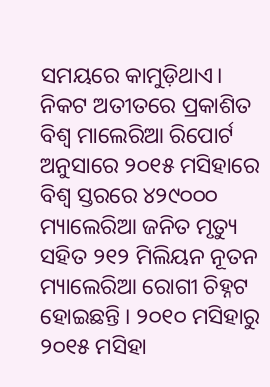ସମୟରେ କାମୁଡ଼ିଥାଏ।
ନିକଟ ଅତୀତରେ ପ୍ରକାଶିତ ବିଶ୍ୱ ମାଲେରିଆ ରିପୋର୍ଟ ଅନୁସାରେ ୨୦୧୫ ମସିହାରେ ବିଶ୍ୱ ସ୍ତରରେ ୪୨୯୦୦୦ ମ୍ୟାଲେରିଆ ଜନିତ ମୃତ୍ୟୁ ସହିତ ୨୧୨ ମିଲିୟନ ନୂତନ ମ୍ୟାଲେରିଆ ରୋଗୀ ଚିହ୍ନଟ ହୋଇଛନ୍ତି । ୨୦୧୦ ମସିହାରୁ ୨୦୧୫ ମସିହା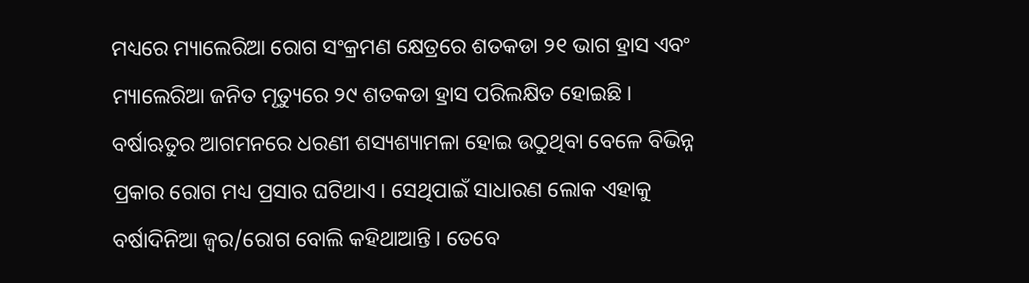ମଧ୍ୟରେ ମ୍ୟାଲେରିଆ ରୋଗ ସଂକ୍ରମଣ କ୍ଷେତ୍ରରେ ଶତକଡା ୨୧ ଭାଗ ହ୍ରାସ ଏବଂ ମ୍ୟାଲେରିଆ ଜନିତ ମୃତ୍ୟୁରେ ୨୯ ଶତକଡା ହ୍ରାସ ପରିଲକ୍ଷିତ ହୋଇଛି।
ବର୍ଷାଋତୁର ଆଗମନରେ ଧରଣୀ ଶସ୍ୟଶ୍ୟାମଳା ହୋଇ ଉଠୁଥିବା ବେଳେ ବିଭିନ୍ନ ପ୍ରକାର ରୋଗ ମଧ୍ୟ ପ୍ରସାର ଘଟିଥାଏ। ସେଥିପାଇଁ ସାଧାରଣ ଲୋକ ଏହାକୁ ବର୍ଷାଦିନିଆ ଜ୍ୱର/ରୋଗ ବୋଲି କହିଥାଆନ୍ତି। ତେବେ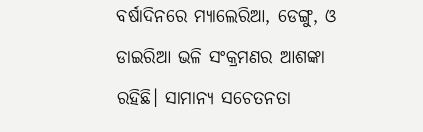ବର୍ଷାଦିନରେ ମ୍ୟାଲେରିଆ, ଡେଙ୍ଗୁ, ଓ ଡାଇରିଆ ଭଳି ସଂକ୍ରମଣର ଆଶଙ୍କା ରହିଛି। ସାମାନ୍ୟ ସଚେତନତା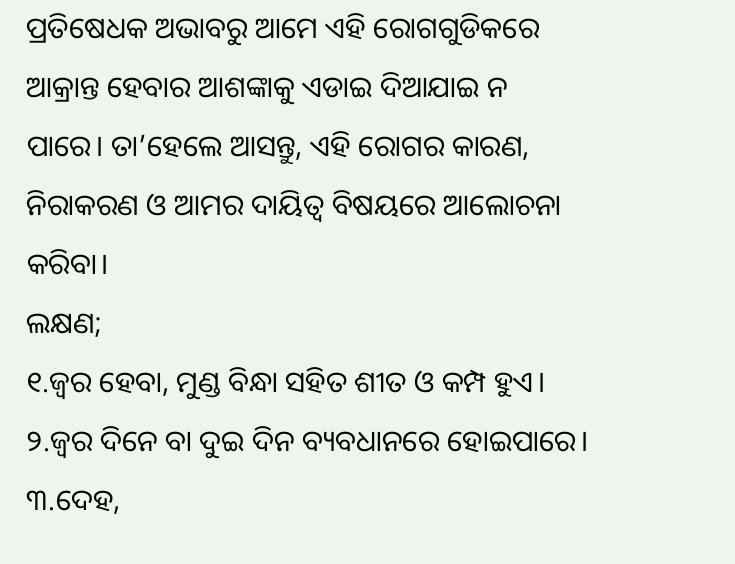ପ୍ରତିଷେଧକ ଅଭାବରୁ ଆମେ ଏହି ରୋଗଗୁଡିକରେ ଆକ୍ରାନ୍ତ ହେବାର ଆଶଙ୍କାକୁ ଏଡାଇ ଦିଆଯାଇ ନ ପାରେ। ତା’ହେଲେ ଆସନ୍ତୁ, ଏହି ରୋଗର କାରଣ, ନିରାକରଣ ଓ ଆମର ଦାୟିତ୍ୱ ବିଷୟରେ ଆଲୋଚନା କରିବା।
ଲକ୍ଷଣ;
୧.ଜ୍ୱର ହେବା, ମୁଣ୍ଡ ବିନ୍ଧା ସହିତ ଶୀତ ଓ କମ୍ପ ହୁଏ।
୨.ଜ୍ୱର ଦିନେ ବା ଦୁଇ ଦିନ ବ୍ୟବଧାନରେ ହୋଇପାରେ।
୩.ଦେହ,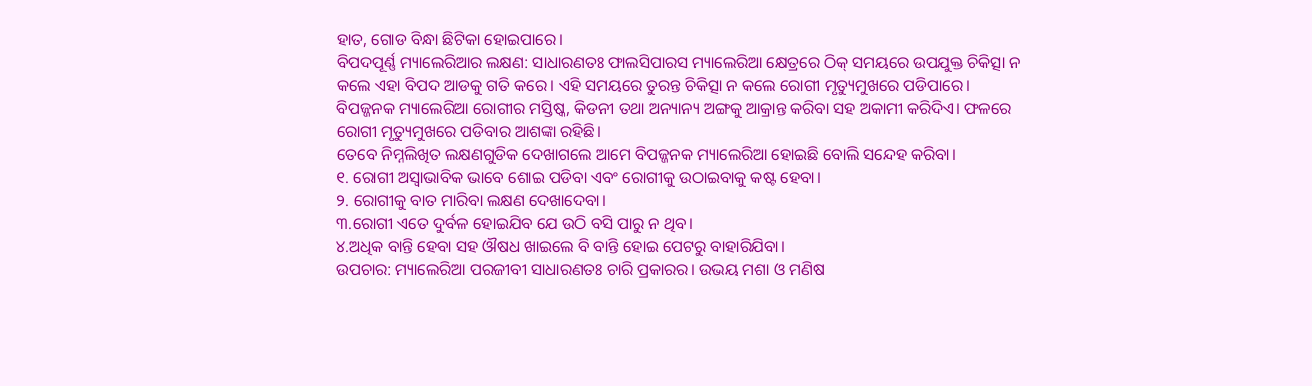ହାତ, ଗୋଡ ବିନ୍ଧା ଛିଟିକା ହୋଇପାରେ।
ବିପଦପୂର୍ଣ୍ଣ ମ୍ୟାଲେରିଆର ଲକ୍ଷଣ: ସାଧାରଣତଃ ଫାଲସିପାରସ ମ୍ୟାଲେରିଆ କ୍ଷେତ୍ରରେ ଠିକ୍ ସମୟରେ ଉପଯୁକ୍ତ ଚିକିତ୍ସା ନ କଲେ ଏହା ବିପଦ ଆଡକୁ ଗତି କରେ। ଏହି ସମୟରେ ତୁରନ୍ତ ଚିକିତ୍ସା ନ କଲେ ରୋଗୀ ମୃତ୍ୟୁମୁଖରେ ପଡିପାରେ। ବିପଜ୍ଜନକ ମ୍ୟାଲେରିଆ ରୋଗୀର ମସ୍ତିଷ୍କ, କିଡନୀ ତଥା ଅନ୍ୟାନ୍ୟ ଅଙ୍ଗକୁ ଆକ୍ରାନ୍ତ କରିବା ସହ ଅକାମୀ କରିଦିଏ। ଫଳରେ ରୋଗୀ ମୃତ୍ୟୁମୁଖରେ ପଡିବାର ଆଶଙ୍କା ରହିଛି।
ତେବେ ନିମ୍ନଲିଖିତ ଲକ୍ଷଣଗୁଡିକ ଦେଖାଗଲେ ଆମେ ବିପଜ୍ଜନକ ମ୍ୟାଲେରିଆ ହୋଇଛି ବୋଲି ସନ୍ଦେହ କରିବା।
୧. ରୋଗୀ ଅସ୍ବାଭାବିକ ଭାବେ ଶୋଇ ପଡିବା ଏବଂ ରୋଗୀକୁ ଉଠାଇବାକୁ କଷ୍ଟ ହେବା।
୨. ରୋଗୀକୁ ବାତ ମାରିବା ଲକ୍ଷଣ ଦେଖାଦେବା।
୩.ରୋଗୀ ଏତେ ଦୁର୍ବଳ ହୋଇଯିବ ଯେ ଉଠି ବସି ପାରୁ ନ ଥିବ।
୪.ଅଧିକ ବାନ୍ତି ହେବା ସହ ଔଷଧ ଖାଇଲେ ବି ବାନ୍ତି ହୋଇ ପେଟରୁ ବାହାରିଯିବା।
ଉପଚାର: ମ୍ୟାଲେରିଆ ପରଜୀବୀ ସାଧାରଣତଃ ଚାରି ପ୍ରକାରର। ଉଭୟ ମଶା ଓ ମଣିଷ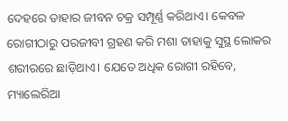ଦେହରେ ତାହାର ଜୀବନ ଚକ୍ର ସମ୍ପୂର୍ଣ୍ଣ କରିଥାଏ। କେବଳ ରୋଗୀଠାରୁ ପରଜୀବୀ ଗ୍ରହଣ କରି ମଶା ତାହାକୁ ସୁସ୍ଥ ଲୋକର ଶରୀରରେ ଛାଡ଼ିଥାଏ। ଯେତେ ଅଧିକ ରୋଗୀ ରହିବେ, ମ୍ୟାଲେରିଆ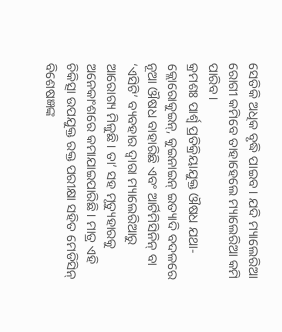ସେତିକି ଅଧିକ ବୃଦ୍ଧି ପାଇବ। ଯଦି ମ୍ୟାଲେରିଆ ରୋଗୀ କମିବେ ତାହାହେଲେ ମ୍ୟାଲେରିଆ କମି ପାରିବ।
କ୍ରମଶଃ ପାର୍ଶ୍ୱ ପ୍ରତିକ୍ରିୟାଯୁକ୍ତ ଔଷଧ ଯଥା-କ୍ଲୋରୋକୁଇନ୍, କୁଇନାଇନ୍ ଇତ୍ୟାଦି ବଦଳରେ ନୂଆ ଔଷଧ ବାହାରିଛି ଏବଂ ଆର୍ଟିମିସିନିନ୍ ବା ‘ଏସିଟି’ ବ୍ୟବହାର ଦ୍ୱାରା ମ୍ୟାଲେରିଆରୁ ଆରୋଗ୍ୟ ମିଳୁଛି। ତା’ ସହ ମୃତ୍ୟୁହାରକୁ ଅନେକାଂଶରେ କମାଯାଇପାରିଛି। ମାତ୍ର ଏହି ଚିକିତ୍ସା ଉପଯୁକ୍ତ ରକ୍ତ ପରୀକ୍ଷା ସହିତ ମେଡିସିନ୍ ବିଶେଷଜ୍ଞଙ୍କ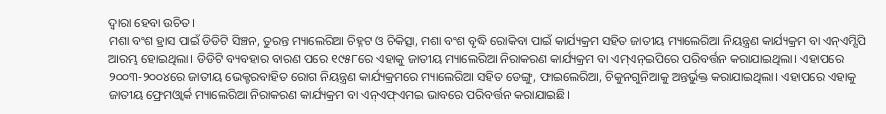ଦ୍ୱାରା ହେବା ଉଚିତ।
ମଶା ବଂଶ ହ୍ରାସ ପାଇଁ ଡିଡିଟି ସିଞ୍ଚନ, ତୁରନ୍ତ ମ୍ୟାଲେରିଆ ଚିହ୍ନଟ ଓ ଚିକିତ୍ସା, ମଶା ବଂଶ ବୃଦ୍ଧି ରୋକିବା ପାଇଁ କାର୍ଯ୍ୟକ୍ରମ ସହିତ ଜାତୀୟ ମ୍ୟାଲେରିଆ ନିୟନ୍ତ୍ରଣ କାର୍ଯ୍ୟକ୍ରମ ବା ଏନ୍ଏମ୍ସିପି ଆରମ୍ଭ ହୋଇଥିଲା। ଡିଡିଟି ବ୍ୟବହାର ବାରଣ ପରେ ୧୯୫୮ରେ ଏହାକୁ ଜାତୀୟ ମ୍ୟାଲେରିଆ ନିରାକରଣ କାର୍ଯ୍ୟକ୍ରମ ବା ଏମ୍ଏନ୍ଇପିରେ ପରିବର୍ତ୍ତନ କରାଯାଇଥିଲା। ଏହାପରେ ୨୦୦୩-୨୦୦୪ରେ ଜାତୀୟ ଭେକ୍ଟରବାହିତ ରୋଗ ନିୟନ୍ତ୍ରଣ କାର୍ଯ୍ୟକ୍ରମରେ ମ୍ୟାଲେରିଆ ସହିତ ଡେଙ୍ଗୁ, ଫାଇଲେରିଆ, ଚିକୁନଗୁନିଆକୁ ଅନ୍ତର୍ଭୁକ୍ତ କରାଯାଇଥିଲା। ଏହାପରେ ଏହାକୁ ଜାତୀୟ ଫ୍ରେମଓ୍ବାର୍କ ମ୍ୟାଲେରିଆ ନିରାକରଣ କାର୍ଯ୍ୟକ୍ରମ ବା ଏନ୍ଏଫ୍ଏମଇ ଭାବରେ ପରିବର୍ତ୍ତନ କରାଯାଇଛି।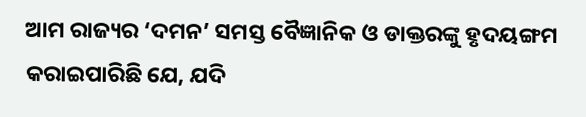ଆମ ରାଜ୍ୟର ‘ଦମନ’ ସମସ୍ତ ବୈଜ୍ଞାନିକ ଓ ଡାକ୍ତରଙ୍କୁ ହୃଦୟଙ୍ଗମ କରାଇପାରିଛି ଯେ, ଯଦି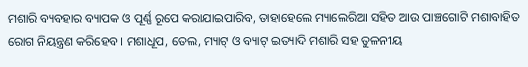ମଶାରି ବ୍ୟବହାର ବ୍ୟାପକ ଓ ପୂର୍ଣ୍ଣ ରୂପେ କରାଯାଇପାରିବ, ତାହାହେଲେ ମ୍ୟାଲେରିଆ ସହିତ ଆଉ ପାଞ୍ଚଗୋଟି ମଶାବାହିତ ରୋଗ ନିୟନ୍ତ୍ରଣ କରିହେବ। ମଶାଧୂପ, ତେଲ, ମ୍ୟାଟ୍ ଓ ବ୍ୟାଟ୍ ଇତ୍ୟାଦି ମଶାରି ସହ ତୁଳନୀୟ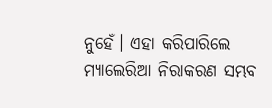ନୁହେଁ। ଏହା କରିପାରିଲେ ମ୍ୟାଲେରିଆ ନିରାକରଣ ସମ୍ଭବ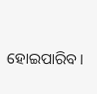ହୋଇପାରିବ।